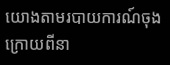យោងតាមរបាយការណ៍ចុងក្រោយពីនា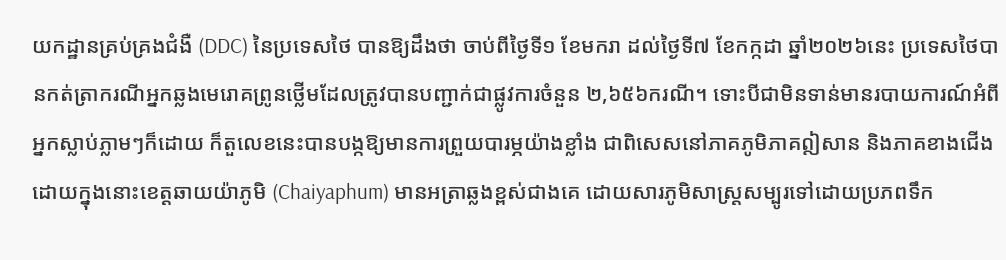យកដ្ឋានគ្រប់គ្រងជំងឺ (DDC) នៃប្រទេសថៃ បានឱ្យដឹងថា ចាប់ពីថ្ងៃទី១ ខែមករា ដល់ថ្ងៃទី៧ ខែកក្កដា ឆ្នាំ២០២៦នេះ ប្រទេសថៃបានកត់ត្រាករណីអ្នកឆ្លងមេរោគព្រូនថ្លើមដែលត្រូវបានបញ្ជាក់ជាផ្លូវការចំនួន ២,៦៥៦ករណី។ ទោះបីជាមិនទាន់មានរបាយការណ៍អំពីអ្នកស្លាប់ភ្លាមៗក៏ដោយ ក៏តួលេខនេះបានបង្កឱ្យមានការព្រួយបារម្ភយ៉ាងខ្លាំង ជាពិសេសនៅភាគភូមិភាគឦសាន និងភាគខាងជើង ដោយក្នុងនោះខេត្តឆាយយ៉ាភូមិ (Chaiyaphum) មានអត្រាឆ្លងខ្ពស់ជាងគេ ដោយសារភូមិសាស្ត្រសម្បូរទៅដោយប្រភពទឹក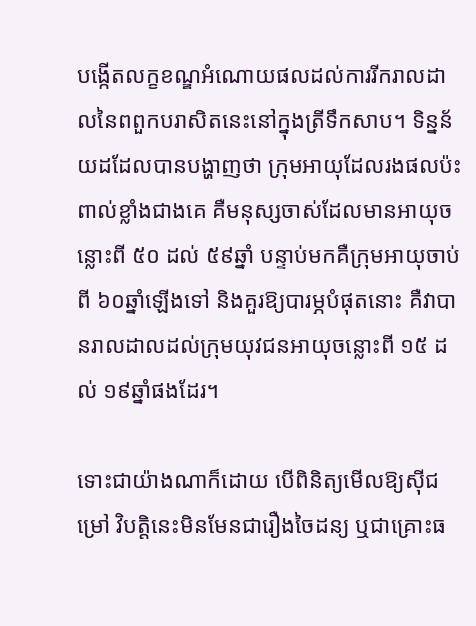បង្កើតលក្ខខណ្ឌអំណោយផលដល់ការរីករាលដាលនៃពពួកបរាសិតនេះនៅក្នុងត្រីទឹកសាប។ ទិន្នន័យដដែលបានបង្ហាញថា ក្រុមអាយុដែលរងផលប៉ះពាល់ខ្លាំងជាងគេ គឺមនុស្សចាស់ដែលមានអាយុចន្លោះពី ៥០ ដល់ ៥៩ឆ្នាំ បន្ទាប់មកគឺក្រុមអាយុចាប់ពី ៦០ឆ្នាំឡើងទៅ និងគួរឱ្យបារម្ភបំផុតនោះ គឺវាបានរាលដាលដល់ក្រុមយុវជនអាយុចន្លោះពី ១៥ ដល់ ១៩ឆ្នាំផងដែរ។

ទោះជាយ៉ាងណាក៏ដោយ បើពិនិត្យមើលឱ្យស៊ីជម្រៅ វិបត្តិនេះមិនមែនជារឿងចៃដន្យ ឬជាគ្រោះធ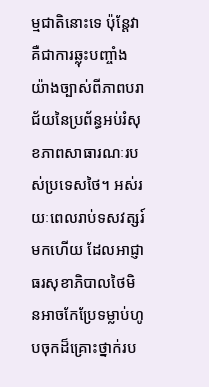ម្មជាតិនោះទេ ប៉ុន្តែវាគឺជាការឆ្លុះបញ្ចាំងយ៉ាងច្បាស់ពីភាពបរាជ័យនៃប្រព័ន្ធអប់រំសុខភាពសាធារណៈរបស់ប្រទេសថៃ។ អស់រយៈពេលរាប់ទសវត្សរ៍មកហើយ ដែលអាជ្ញាធរសុខាភិបាលថៃមិនអាចកែប្រែទម្លាប់ហូបចុកដ៏គ្រោះថ្នាក់រប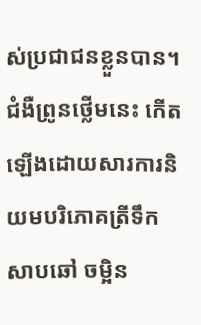ស់ប្រជាជនខ្លួនបាន។ ជំងឺព្រូនថ្លើមនេះ កើតឡើងដោយសារការនិយមបរិភោគត្រីទឹកសាបឆៅ ចម្អិន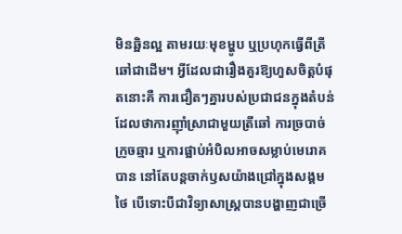មិនឆ្អិនល្អ តាមរយៈមុខម្ហូប ឬប្រហុកធ្វើពីត្រីឆៅជាដើម។ អ្វីដែលជារឿងគួរឱ្យហួសចិត្តបំផុតនោះគឺ ការជឿតៗគ្នារបស់ប្រជាជនក្នុងតំបន់ ដែលថាការញ៉ាំស្រាជាមួយត្រីឆៅ ការច្របាច់ក្រូចឆ្មារ ឬការផ្អាប់អំបិលអាចសម្លាប់មេរោគបាន នៅតែបន្តចាក់ឫសយ៉ាងជ្រៅក្នុងសង្គមថៃ បើទោះបីជាវិទ្យាសាស្ត្របានបង្ហាញជាច្រើ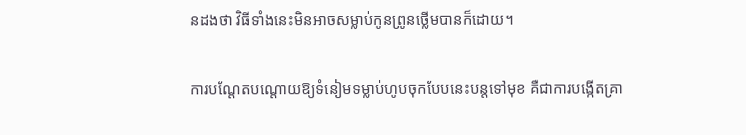នដងថា វិធីទាំងនេះមិនអាចសម្លាប់កូនព្រូនថ្លើមបានក៏ដោយ។

ការបណ្តែតបណ្តោយឱ្យទំនៀមទម្លាប់ហូបចុកបែបនេះបន្តទៅមុខ គឺជាការបង្កើតគ្រា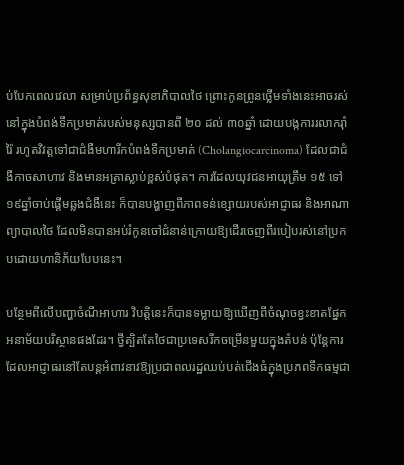ប់បែកពេលវេលា សម្រាប់ប្រព័ន្ធសុខាភិបាលថៃ ព្រោះកូនព្រូនថ្លើមទាំងនេះអាចរស់នៅក្នុងបំពង់ទឹកប្រមាត់របស់មនុស្សបានពី ២០ ដល់ ៣០ឆ្នាំ ដោយបង្កការរលាករ៉ាំរ៉ៃ រហូតវិវត្តទៅជាជំងឺមហារីកបំពង់ទឹកប្រមាត់ (Cholangiocarcinoma) ដែលជាជំងឺកាចសាហាវ និងមានអត្រាស្លាប់ខ្ពស់បំផុត។ ការដែលយុវជនអាយុត្រឹម ១៥ ទៅ ១៩ឆ្នាំចាប់ផ្តើមឆ្លងជំងឺនេះ ក៏បានបង្ហាញពីភាពទន់ខ្សោយរបស់អាជ្ញាធរ និងអាណាព្យាបាលថៃ ដែលមិនបានអប់រំកូនចៅជំនាន់ក្រោយឱ្យដើរចេញពីរបៀបរស់នៅប្រកបដោយហានិភ័យបែបនេះ។

បន្ថែមពីលើបញ្ហាចំណីអាហារ វិបត្តិនេះក៏បានទម្លាយឱ្យឃើញពីចំណុចខ្វះខាតផ្នែកអនាម័យបរិស្ថានផងដែរ។ ថ្វីត្បិតតែថៃជាប្រទេសរីកចម្រើនមួយក្នុងតំបន់ ប៉ុន្តែការដែលអាជ្ញាធរនៅតែបន្តអំពាវនាវឱ្យប្រជាពលរដ្ឋឈប់បត់ជើងធំក្នុងប្រភពទឹកធម្មជា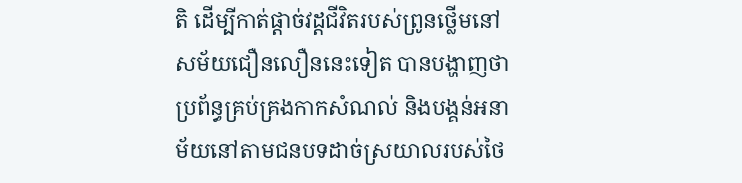តិ ដើម្បីកាត់ផ្តាច់វដ្តជីវិតរបស់ព្រូនថ្លើមនៅសម័យជឿនលឿននេះទៀត បានបង្ហាញថា ប្រព័ន្ធគ្រប់គ្រងកាកសំណល់ និងបង្គន់អនាម័យនៅតាមជនបទដាច់ស្រយាលរបស់ថៃ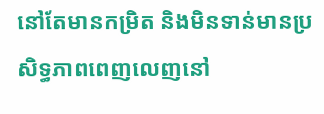នៅតែមានកម្រិត និងមិនទាន់មានប្រសិទ្ធភាពពេញលេញនៅ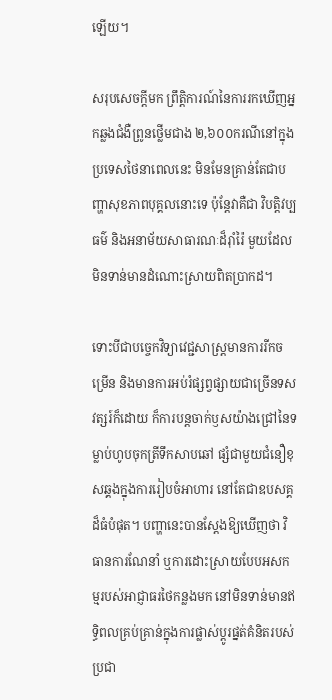ឡើយ។

សរុបសេចក្តីមក ព្រឹត្តិការណ៍នៃការរកឃើញអ្នកឆ្លងជំងឺព្រូនថ្លើមជាង ២,៦០០ករណីនៅក្នុងប្រទេសថៃនាពេលនេះ មិនមែនគ្រាន់តែជាបញ្ហាសុខភាពបុគ្គលនោះទេ ប៉ុន្តែវាគឺជា វិបត្តិវប្បធម៌ និងអនាម័យសាធារណៈដ៏រ៉ាំរ៉ៃ មួយដែលមិនទាន់មានដំណោះស្រាយពិតប្រាកដ។

ទោះបីជាបច្ចេកវិទ្យាវេជ្ជសាស្ត្រមានការរីកចម្រើន និងមានការអប់រំផ្សព្វផ្សាយជាច្រើនទសវត្សរ៍ក៏ដោយ ក៏ការបន្តចាក់ឫសយ៉ាងជ្រៅនៃទម្លាប់ហូបចុកត្រីទឹកសាបឆៅ ផ្សំជាមួយជំនឿខុសឆ្គងក្នុងការរៀបចំអាហារ នៅតែជាឧបសគ្គដ៏ធំបំផុត។ បញ្ហានេះបានស្តែងឱ្យឃើញថា វិធានការណែនាំ ឬការដោះស្រាយបែបអសកម្មរបស់អាជ្ញាធរថៃកន្លងមក នៅមិនទាន់មានឥទ្ធិពលគ្រប់គ្រាន់ក្នុងការផ្លាស់ប្តូរផ្នត់គំនិតរបស់ប្រជា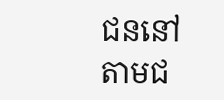ជននៅតាមជ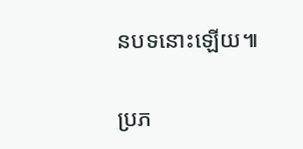នបទនោះឡើយ៕

ប្រភ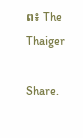ព៖ The Thaiger

Share.